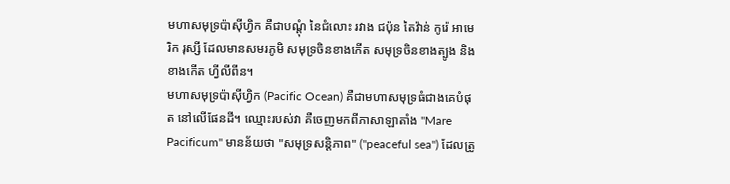មហាសមុទ្រប៉ាស៊ីហ្វិក គឺជាបណ្តុំ នៃជំលោះ រវាង ជប៉ុន តៃវ៉ាន់ កូរ៉េ អាមេរិក រុស្សី ដែលមានសមរភូមិ សមុទ្រចិនខាងកើត សមុទ្រចិនខាងត្បូង និង ខាងកើត ហ្វីលីពីន។
មហាសមុទ្រប៉ាស៊ីហ្វិក (Pacific Ocean) គឺជាមហាសមុទ្រធំជាងគេបំផុត នៅលើផែនដី។ ឈ្មោះរបស់វា គឺចេញមកពីភាសាឡាតាំង "Mare Pacificum" មានន័យថា "សមុទ្រសន្តិភាព" ("peaceful sea") ដែលត្រូ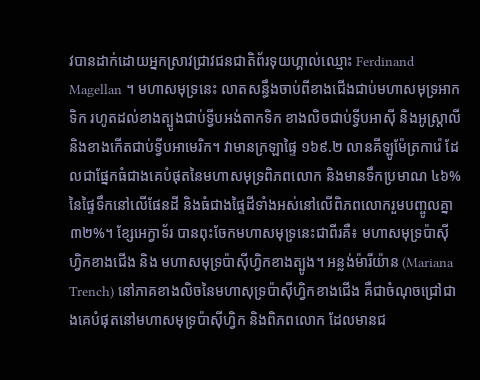វបានដាក់ដោយអ្នកស្រាវជ្រាវជនជាតិព័រទុយហ្គាល់ឈ្មោះ Ferdinand Magellan ។ មហាសមុទ្រនេះ លាតសន្ធឹងចាប់ពីខាងជើងជាប់មហាសមុទ្រអាកទិក រហូតដល់ខាងត្បូងជាប់ទ្វីបអង់តាកទិក ខាងលិចជាប់ទ្វីបអាស៊ី និងអូស្ត្រាលី និងខាងកើតជាប់ទ្វីបអាមេរិក។ វាមានក្រឡាផ្ទៃ ១៦៩.២ លានគីឡូម៉ែត្រការ៉េ ដែលជាផ្នែកធំជាងគេបំផុតនៃមហាសមុទ្រពិភពលោក និងមានទឹកប្រមាណ ៤៦% នៃផ្ទៃទឹកនៅលើផែនដី និងធំជាងផ្ទៃដីទាំងអស់នៅលើពិភពលោករួមបញ្ចូលគ្នា ៣២%។ ខ្សែអេក្វាទ័រ បានពុះចែកមហាសមុទ្រនេះជាពីរគឺ៖ មហាសមុទ្រប៉ាស៊ីហ្វិកខាងជើង និង មហាសមុទ្រប៉ាស៊ីហ្វិកខាងត្បូង។ អន្លង់ម៉ារីយ៉ាន (Mariana Trench) នៅភាគខាងលិចនៃមហាសុទ្រប៉ាស៊ីហ្វិកខាងជើង គឺជាចំណុចជ្រៅជាងគេបំផុតនៅមហាសមុទ្រប៉ាស៊ីហ្វិក និងពិភពលោក ដែលមានជ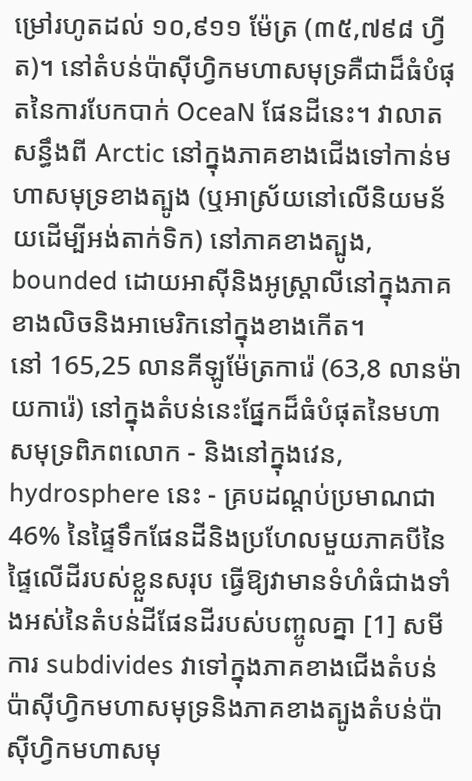ម្រៅរហូតដល់ ១០,៩១១ ម៉ែត្រ (៣៥,៧៩៨ ហ្វីត)។ នៅតំបន់ប៉ាស៊ីហ្វិកមហាសមុទ្រគឺជាដ៏ធំបំផុតនៃការបែកបាក់ OceaN ផែនដីនេះ។ វាលាតសន្ធឹងពី Arctic នៅក្នុងភាគខាងជើងទៅកាន់មហាសមុទ្រខាងត្បូង (ឬអាស្រ័យនៅលើនិយមន័យដើម្បីអង់តាក់ទិក) នៅភាគខាងត្បូង, bounded ដោយអាស៊ីនិងអូស្ត្រាលីនៅក្នុងភាគខាងលិចនិងអាមេរិកនៅក្នុងខាងកើត។
នៅ 165,25 លានគីឡូម៉ែត្រការ៉េ (63,8 លានម៉ាយការ៉េ) នៅក្នុងតំបន់នេះផ្នែកដ៏ធំបំផុតនៃមហាសមុទ្រពិភពលោក - និងនៅក្នុងវេន, hydrosphere នេះ - គ្របដណ្តប់ប្រមាណជា 46% នៃផ្ទៃទឹកផែនដីនិងប្រហែលមួយភាគបីនៃផ្ទៃលើដីរបស់ខ្លួនសរុប ធ្វើឱ្យវាមានទំហំធំជាងទាំងអស់នៃតំបន់ដីផែនដីរបស់បញ្ចូលគ្នា [1] សមីការ subdivides វាទៅក្នុងភាគខាងជើងតំបន់ប៉ាស៊ីហ្វិកមហាសមុទ្រនិងភាគខាងត្បូងតំបន់ប៉ាស៊ីហ្វិកមហាសមុ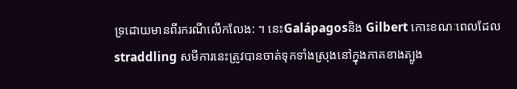ទ្រដោយមានពីរករណីលើកលែង: ។ នេះGalápagosនិង Gilbert កោះខណៈពេលដែល straddling សមីការនេះត្រូវបានចាត់ទុកទាំងស្រុងនៅក្នុងភាគខាងត្បូង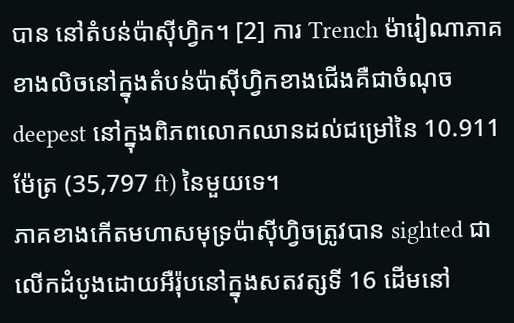បាន នៅតំបន់ប៉ាស៊ីហ្វិក។ [2] ការ Trench ម៉ារៀណាភាគខាងលិចនៅក្នុងតំបន់ប៉ាស៊ីហ្វិកខាងជើងគឺជាចំណុច deepest នៅក្នុងពិភពលោកឈានដល់ជម្រៅនៃ 10.911 ម៉ែត្រ (35,797 ft) នៃមួយទេ។
ភាគខាងកើតមហាសមុទ្រប៉ាស៊ីហ្វិចត្រូវបាន sighted ជាលើកដំបូងដោយអឺរ៉ុបនៅក្នុងសតវត្សទី 16 ដើមនៅ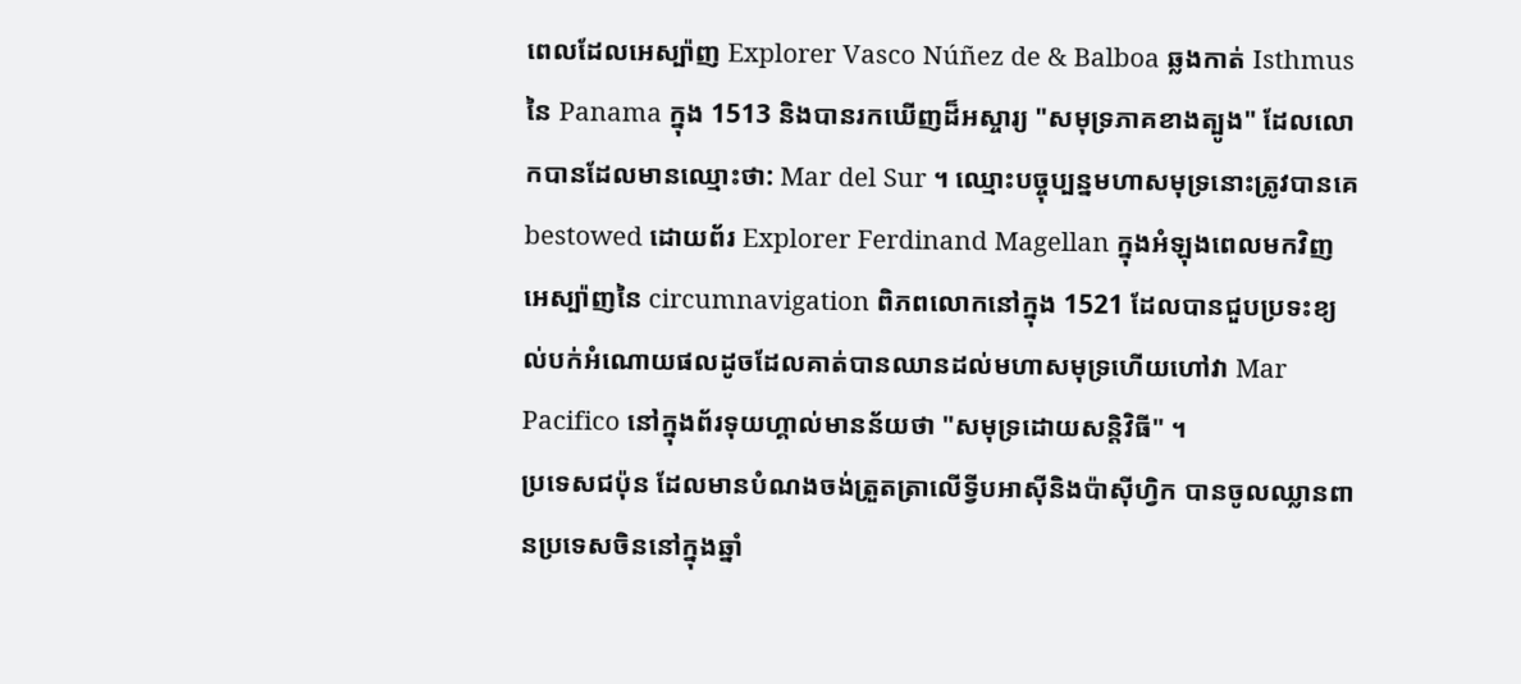ពេលដែលអេស្ប៉ាញ Explorer Vasco Núñez de & Balboa ឆ្លងកាត់ Isthmus នៃ Panama ក្នុង 1513 និងបានរកឃើញដ៏អស្ចារ្យ "សមុទ្រភាគខាងត្បូង" ដែលលោកបានដែលមានឈ្មោះថា: Mar del Sur ។ ឈ្មោះបច្ចុប្បន្នមហាសមុទ្រនោះត្រូវបានគេ bestowed ដោយព័រ Explorer Ferdinand Magellan ក្នុងអំឡុងពេលមកវិញអេស្ប៉ាញនៃ circumnavigation ពិភពលោកនៅក្នុង 1521 ដែលបានជួបប្រទះខ្យល់បក់អំណោយផលដូចដែលគាត់បានឈានដល់មហាសមុទ្រហើយហៅវា Mar Pacifico នៅក្នុងព័រទុយហ្គាល់មានន័យថា "សមុទ្រដោយសន្តិវិធី" ។
ប្រទេសជប៉ុន ដែលមានបំណងចង់ត្រួតត្រាលើទ្វីបអាស៊ីនិងប៉ាស៊ីហ្វិក បានចូលឈ្លានពានប្រទេសចិននៅក្នុងឆ្នាំ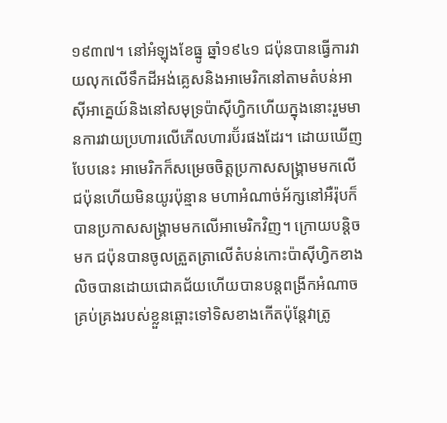១៩៣៧។ នៅអំឡុងខែធ្នូ ឆ្នាំ១៩៤១ ជប៉ុនបានធ្វើការវាយលុកលើទឹកដីអង់គ្លេសនិងអាមេរិកនៅតាមតំបន់អាស៊ីអាគ្នេយ៍និងនៅសមុទ្រប៉ាស៊ីហ្វិកហើយក្នុងនោះរួមមានការវាយប្រហារលើភើលហារប៊័រផងដែរ។ ដោយឃើញបែបនេះ អាមេរិកក៏សម្រេចចិត្តប្រកាសសង្គ្រាមមកលើជប៉ុនហើយមិនយូរប៉ុន្មាន មហាអំណាច់អ័ក្សនៅអឺរ៉ុបក៏បានប្រកាសសង្គ្រាមមកលើអាមេរិកវិញ។ ក្រោយបន្តិចមក ជប៉ុនបានចូលត្រួតត្រាលើតំបន់កោះប៉ាស៊ីហ្វិកខាងលិចបានដោយជោគជ័យហើយបានបន្តពង្រីកអំណាចគ្រប់គ្រងរបស់ខ្លួនឆ្ពោះទៅទិសខាងកើតប៉ុន្តែវាត្រូ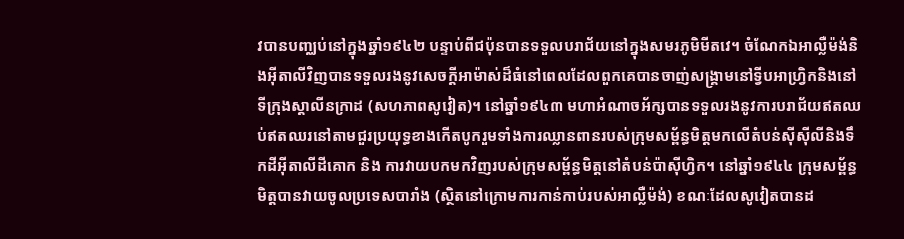វបានបញ្ឈប់នៅក្នុងឆ្នាំ១៩៤២ បន្ទាប់ពីជប៉ុនបានទទួលបរាជ័យនៅក្នុងសមរភូមិមីតវេ។ ចំណែកឯអាល្លឺម៉ង់និងអ៊ីតាលីវិញបានទទួលរងនូវសេចក្តីអាម៉ាស់ដ៏ធំនៅពេលដែលពួកគេបានចាញ់សង្គ្រាមនៅទ្វីបអាហ្វ្រិកនិងនៅទីក្រុងស្តាលីនក្រាដ (សហភាពសូវៀត)។ នៅឆ្នាំ១៩៤៣ មហាអំណាចអ័ក្សបានទទួលរងនូវការបរាជ័យឥតឈប់ឥតឈរនៅតាមជួរប្រយុទ្ធខាងកើតបូករួមទាំងការឈ្លានពានរបស់ក្រុមសម្ព័ន្ធមិត្តមកលើតំបន់ស៊ីស៊ីលីនិងទឹកដីអ៊ីតាលីដីគោក និង ការវាយបកមកវិញរបស់ក្រុមសម្ព័ន្ធមិត្តនៅតំបន់ប៉ាស៊ីហ្វិក។ នៅឆ្នាំ១៩៤៤ ក្រុមសម្ព័ន្ធមិត្តបានវាយចូលប្រទេសបារាំង (ស្ថិតនៅក្រោមការកាន់កាប់របស់អាល្លឺម៉ង់) ខណៈដែលសូវៀតបានដ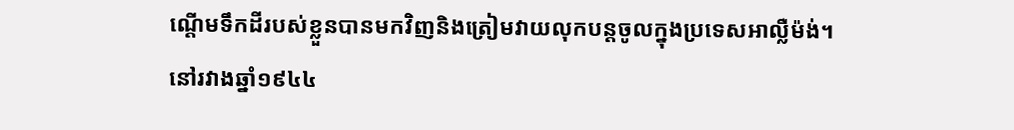ណ្តើមទឹកដីរបស់ខ្លួនបានមកវិញនិងត្រៀមវាយលុកបន្តចូលក្នុងប្រទេសអាល្លឺម៉ង់។ នៅរវាងឆ្នាំ១៩៤៤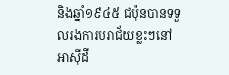និងឆ្នាំ១៩៤៥ ជប៉ុនបានទទួលរងការបរាជ័យខ្លះៗនៅអាស៊ីដី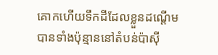គោកហើយទឹកដីដែលខ្លួនដណ្តើមបានទាំងប៉ុន្មាននៅតំបន់ប៉ាស៊ី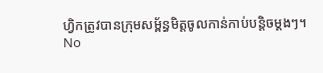ហ្វិកត្រូវបានក្រុមសម្ព័ន្ធមិត្តចូលកាន់កាប់បន្តិចម្តងៗ។
No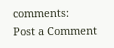comments:
Post a Comment